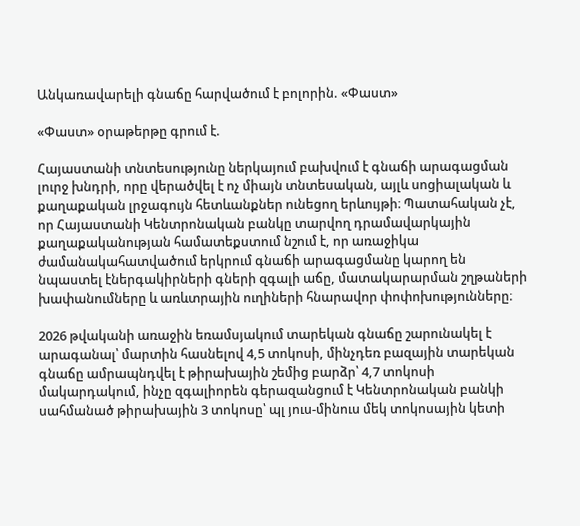Անկառավարելի գնաճը հարվածում է բոլորին. «Փաստ»

«Փաստ» օրաթերթը գրում է.

Հայաստանի տնտեսությունը ներկայում բախվում է գնաճի արագացման լուրջ խնդրի, որը վերածվել է ոչ միայն տնտեսական, այլև սոցիալական և քաղաքական լրջագույն հետևանքներ ունեցող երևույթի։ Պատահական չէ, որ Հայաստանի Կենտրոնական բանկը տարվող դրամավարկային քաղաքականության համատեքստում նշում է, որ առաջիկա ժամանակահատվածում երկրում գնաճի արագացմանը կարող են նպաստել էներգակիրների գների զգալի աճը, մատակարարման շղթաների խափանումները և առևտրային ուղիների հնարավոր փոփոխությունները։

2026 թվականի առաջին եռամսյակում տարեկան գնաճը շարունակել է արագանալ՝ մարտին հասնելով 4,5 տոկոսի, մինչդեռ բազային տարեկան գնաճը ամրապնդվել է թիրախային շեմից բարձր՝ 4,7 տոկոսի մակարդակում, ինչը զգալիորեն գերազանցում է Կենտրոնական բանկի սահմանած թիրախային 3 տոկոսը՝ պլ յուս-մինուս մեկ տոկոսային կետի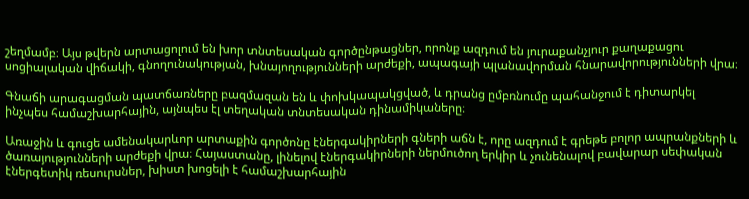շեղմամբ։ Այս թվերն արտացոլում են խոր տնտեսական գործընթացներ, որոնք ազդում են յուրաքանչյուր քաղաքացու սոցիալական վիճակի, գնողունակության, խնայողությունների արժեքի, ապագայի պլանավորման հնարավորությունների վրա։

Գնաճի արագացման պատճառները բազմազան են և փոխկապակցված, և դրանց ըմբռնումը պահանջում է դիտարկել ինչպես համաշխարհային, այնպես էլ տեղական տնտեսական դինամիկաները։

Առաջին և գուցե ամենակարևոր արտաքին գործոնը էներգակիրների գների աճն է, որը ազդում է գրեթե բոլոր ապրանքների և ծառայությունների արժեքի վրա։ Հայաստանը, լինելով էներգակիրների ներմուծող երկիր և չունենալով բավարար սեփական էներգետիկ ռեսուրսներ, խիստ խոցելի է համաշխարհային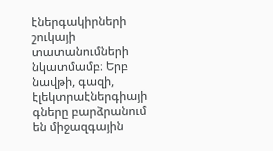էներգակիրների շուկայի տատանումների նկատմամբ։ Երբ նավթի, գազի, էլեկտրաէներգիայի գները բարձրանում են միջազգային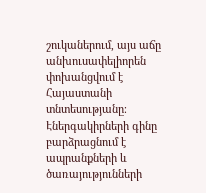շուկաներում, այս աճը անխուսափելիորեն փոխանցվում է Հայաստանի տնտեսությանը։ Էներգակիրների գինը բարձրացնում է ապրանքների և ծառայությունների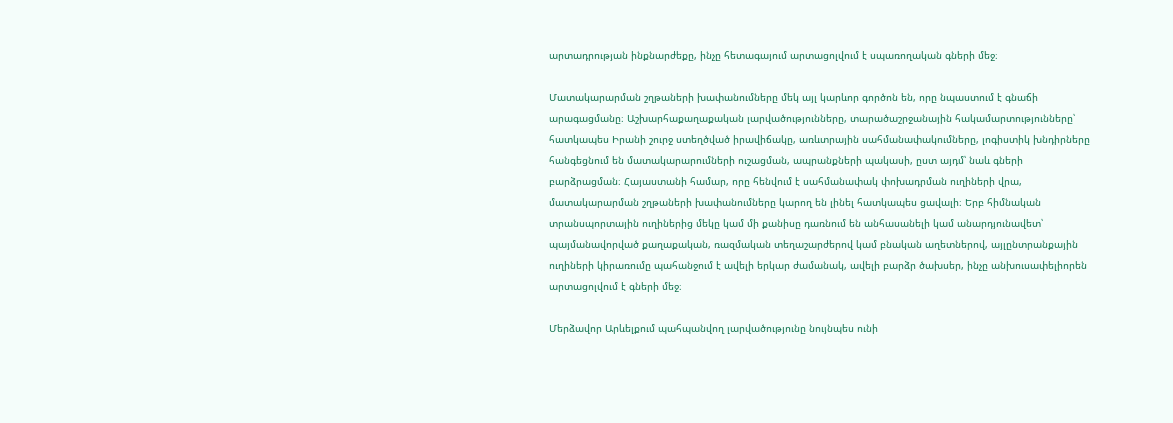արտադրության ինքնարժեքը, ինչը հետագայում արտացոլվում է սպառողական գների մեջ։

Մատակարարման շղթաների խափանումները մեկ այլ կարևոր գործոն են, որը նպաստում է գնաճի արագացմանը։ Աշխարհաքաղաքական լարվածությունները, տարածաշրջանային հակամարտությունները՝ հատկապես Իրանի շուրջ ստեղծված իրավիճակը, առևտրային սահմանափակումները, լոգիստիկ խնդիրները հանգեցնում են մատակարարումների ուշացման, ապրանքների պակասի, ըստ այդմ՝ նաև գների բարձրացման։ Հայաստանի համար, որը հենվում է սահմանափակ փոխադրման ուղիների վրա, մատակարարման շղթաների խափանումները կարող են լինել հատկապես ցավալի։ Երբ հիմնական տրանսպորտային ուղիներից մեկը կամ մի քանիսը դառնում են անհասանելի կամ անարդյունավետ՝ պայմանավորված քաղաքական, ռազմական տեղաշարժերով կամ բնական աղետներով, այլընտրանքային ուղիների կիրառումը պահանջում է ավելի երկար ժամանակ, ավելի բարձր ծախսեր, ինչը անխուսափելիորեն արտացոլվում է գների մեջ։

Մերձավոր Արևելքում պահպանվող լարվածությունը նույնպես ունի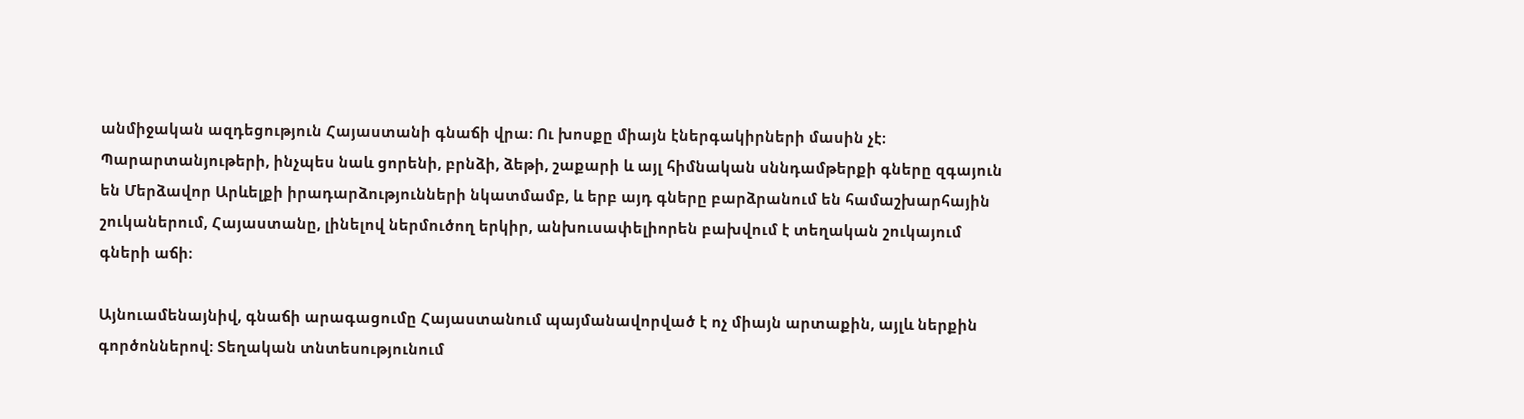անմիջական ազդեցություն Հայաստանի գնաճի վրա։ Ու խոսքը միայն էներգակիրների մասին չէ։ Պարարտանյութերի, ինչպես նաև ցորենի, բրնձի, ձեթի, շաքարի և այլ հիմնական սննդամթերքի գները զգայուն են Մերձավոր Արևելքի իրադարձությունների նկատմամբ, և երբ այդ գները բարձրանում են համաշխարհային շուկաներում, Հայաստանը, լինելով ներմուծող երկիր, անխուսափելիորեն բախվում է տեղական շուկայում գների աճի։

Այնուամենայնիվ, գնաճի արագացումը Հայաստանում պայմանավորված է ոչ միայն արտաքին, այլև ներքին գործոններով։ Տեղական տնտեսությունում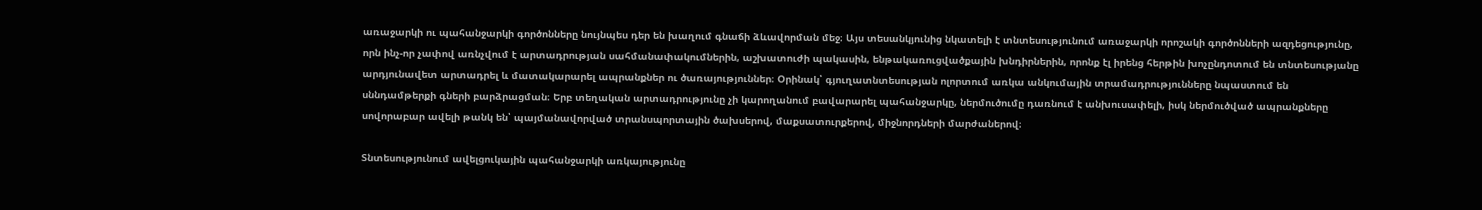առաջարկի ու պահանջարկի գործոնները նույնպես դեր են խաղում գնաճի ձևավորման մեջ։ Այս տեսանկյունից նկատելի է տնտեսությունում առաջարկի որոշակի գործոնների ազդեցությունը, որն ինչ-որ չափով առնչվում է արտադրության սահմանափակումներին, աշխատուժի պակասին, ենթակառուցվածքային խնդիրներին, որոնք էլ իրենց հերթին խոչընդոտում են տնտեսությանը արդյունավետ արտադրել և մատակարարել ապրանքներ ու ծառայություններ։ Օրինակ՝ գյուղատնտեսության ոլորտում առկա անկումային տրամադրությունները նպաստում են սննդամթերքի գների բարձրացման։ Երբ տեղական արտադրությունը չի կարողանում բավարարել պահանջարկը, ներմուծումը դառնում է անխուսափելի, իսկ ներմուծված ապրանքները սովորաբար ավելի թանկ են՝ պայմանավորված տրանսպորտային ծախսերով, մաքսատուրքերով, միջնորդների մարժաներով։

Տնտեսությունում ավելցուկային պահանջարկի առկայությունը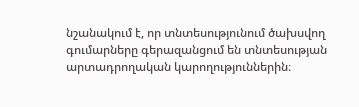նշանակում է, որ տնտեսությունում ծախսվող գումարները գերազանցում են տնտեսության արտադրողական կարողություններին։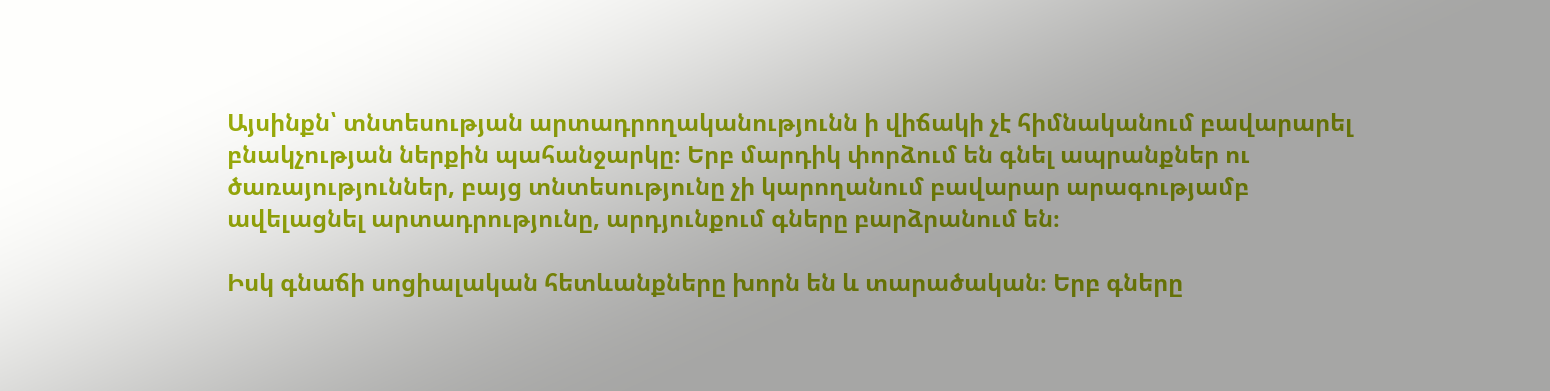Այսինքն՝ տնտեսության արտադրողականությունն ի վիճակի չէ հիմնականում բավարարել բնակչության ներքին պահանջարկը։ Երբ մարդիկ փորձում են գնել ապրանքներ ու ծառայություններ, բայց տնտեսությունը չի կարողանում բավարար արագությամբ ավելացնել արտադրությունը, արդյունքում գները բարձրանում են։

Իսկ գնաճի սոցիալական հետևանքները խորն են և տարածական։ Երբ գները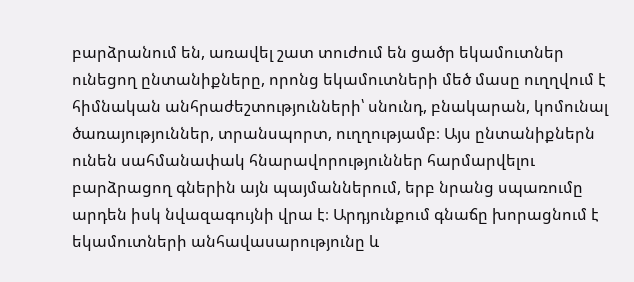բարձրանում են, առավել շատ տուժում են ցածր եկամուտներ ունեցող ընտանիքները, որոնց եկամուտների մեծ մասը ուղղվում է հիմնական անհրաժեշտությունների՝ սնունդ, բնակարան, կոմունալ ծառայություններ, տրանսպորտ, ուղղությամբ։ Այս ընտանիքներն ունեն սահմանափակ հնարավորություններ հարմարվելու բարձրացող գներին այն պայմաններում, երբ նրանց սպառումը արդեն իսկ նվազագույնի վրա է։ Արդյունքում գնաճը խորացնում է եկամուտների անհավասարությունը և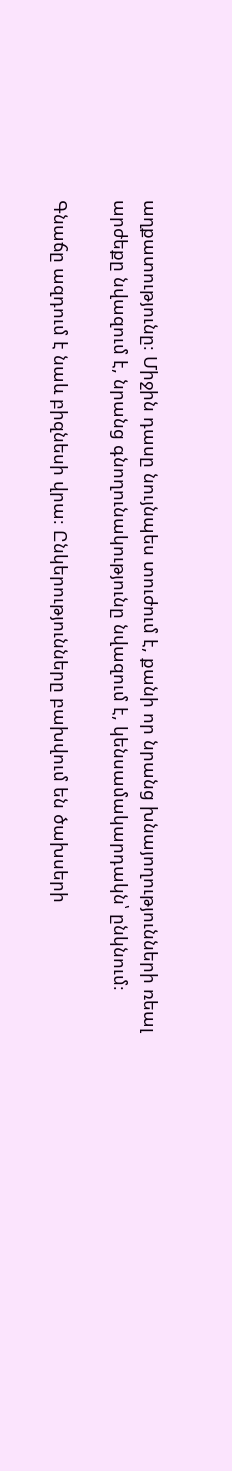աղքատությունը։ Միջին դասը նույնպես տուժում է, քանի որ նրանց խնայողությունների ռեալ արժեքը նվազում է, նրանց գնողունակությունը նվազում է, կենսամակարդակն՝ ընկնում։

Գնաճը ազդում է նաև բիզնեսի վրա։ Ընկերությունները բախվում են ծախսերի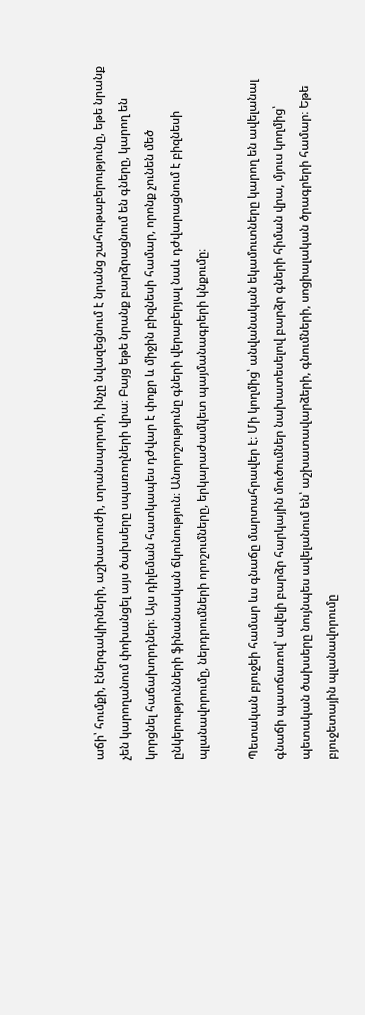աճի՝ հումքի, էներգակիրների, աշխատուժի, տրանսպորտի, ինչը նվազեցնում է նրանց շահութաբերությունը, եթե նրանք չեն կարողանում փոխանցել այս ծախսերը սպառողների վրա։ Բայց եթե նրանք բարձրացնում են գները, կարող են կորցնել հաճախորդներ։ Այս դիլեման հատկապես դժվար է փոքր և միջին բիզնեսի համար, որոնք չունեն մեծ ընկերությունների ֆինանսական ճկունություն։ Անորոշությունը գների վերաբերյալ նաև դժվարացնում է բիզնեսի պլանավորումը, ներդրումների որոշումները, երկարաժամկետ պայմանագրերի կնքումը։

Պետական բյուջեի համար ևս գնաճը մարտահրավեր է։ Մի կողմից՝ անվանական եկամուտները կարող են ավելանալ գնաճի պատճառով՝ ավելի բարձր հարկային մուծումներ նախատեսելով բարձր գների հիման վրա, մյուս կողմից՝ պետական ծախսերը նույնպես ավելանում են՝ աշխատավարձերի, գնումների, սոցիալական ծրագրերի համար։ Եթե բյուջետային պլանավորումը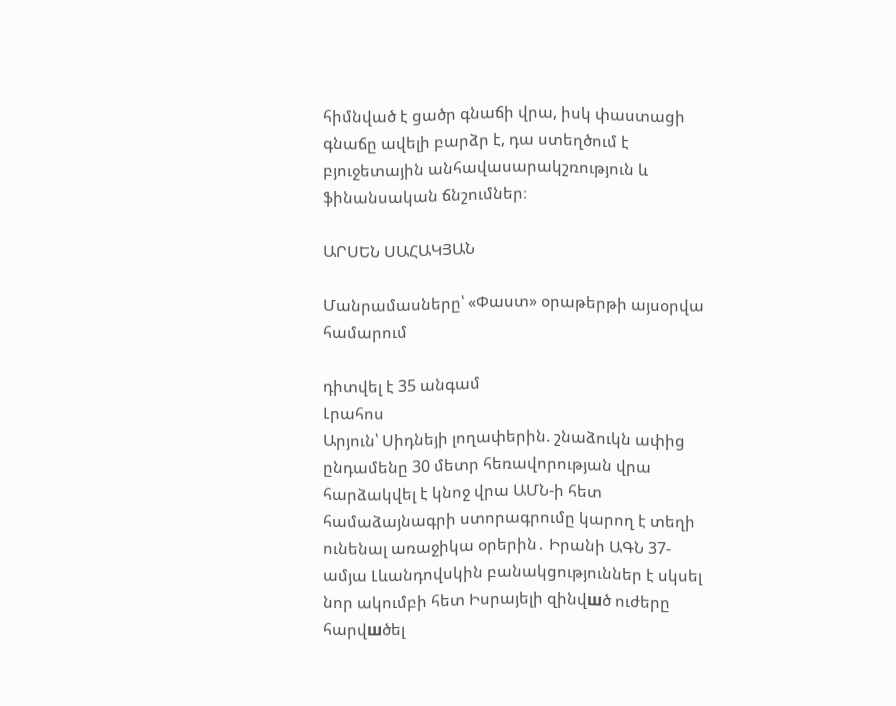հիմնված է ցածր գնաճի վրա, իսկ փաստացի գնաճը ավելի բարձր է, դա ստեղծում է բյուջետային անհավասարակշռություն և ֆինանսական ճնշումներ։

ԱՐՍԵՆ ՍԱՀԱԿՅԱՆ

Մանրամասները՝ «Փաստ» օրաթերթի այսօրվա համարում

դիտվել է 35 անգամ
Լրահոս
Արյուն՝ Սիդնեյի լողափերին. շնաձուկն ափից ընդամենը 30 մետր հեռավորության վրա հարձակվել է կնոջ վրա ԱՄՆ-ի հետ համաձայնագրի ստորագրումը կարող է տեղի ունենալ առաջիկա օրերին․ Իրանի ԱԳՆ 37-ամյա Լևանդովսկին բանակցություններ է սկսել նոր ակումբի հետ Իսրայելի զինվшծ ուժերը հարվшծել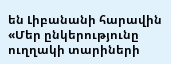են Լիբանանի հարավին «Մեր ընկերությունը ուղղակի տարիների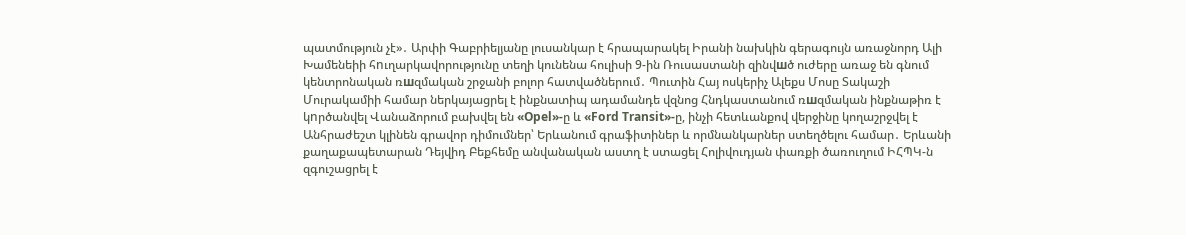պատմություն չէ»․ Արփի Գաբրիելյանը լուսանկար է հրապարակել Իրանի նախկին գերագույն առաջնորդ Ալի Խամենեիի հnւղարկավորությունը տեղի կունենա հուլիսի 9-ին Ռուսաստանի զինվшծ ուժերը առաջ են գնում կենտրոնական ռшզմական շրջանի բոլոր հատվածներում․ Պուտին Հայ ոսկերիչ Ալեքս Մոսը Տակաշի Մուրակամիի համար ներկայացրել է ինքնատիպ ադամանդե վզնոց Հնդկաստանում ռшզմական ինքնաթիռ է կnրծանվել Վանաձորում բախվել են «Opel»-ը և «Ford Transit»-ը, ինչի հետևանքով վերջինը կողաշրջվել է Անհրաժեշտ կլինեն գրավոր դիմումներ՝ Երևանում գրաֆիտիներ և որմնանկարներ ստեղծելու համար․ Երևանի քաղաքապետարան Դեյվիդ Բեքհեմը անվանական աստղ է ստացել Հոլիվուդյան փառքի ծառուղում ԻՀՊԿ-ն զգուշացրել է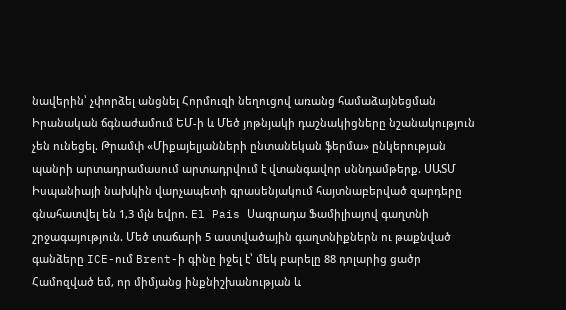նավերին՝ չփորձել անցնել Հորմուզի նեղուցով առանց համաձայնեցման Իրանական ճգնաժամnւմ ԵՄ-ի և Մեծ յոթնյակի դաշնակիցները նշանակություն չեն ունեցել. Թրամփ «Միքայելյանների ընտանեկան ֆերմա» ընկերության պանրի արտադրամասում արտադրվում է վտանգավոր սննդամթերք. ՍԱՏՄ Իսպանիայի նախկին վարչապետի գրասենյակում հայտնաբերված զարդերը գնահատվել են 1,3 մլն եվրո. El Pais Սագրադա Ֆամիլիայով գաղտնի շրջագայություն. Մեծ տաճարի 5 աստվածային գաղտնիքներն ու թաքնված գանձերը ICE-ում Brent-ի գինը իջել է՝ մեկ բարելը 88 դոլարից ցածր Համոզված եմ, որ միմյանց ինքնիշխանության և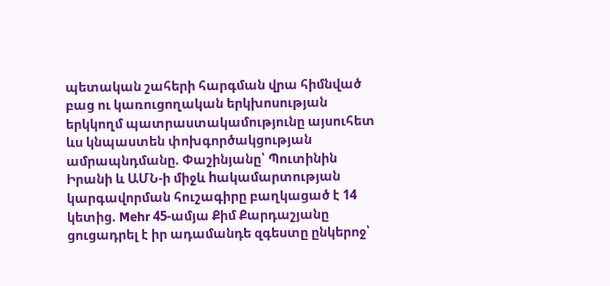պետական շահերի հարգման վրա հիմնված բաց ու կառուցողական երկխոսության երկկողմ պատրաստակամությունը այսուհետ ևս կնպաստեն փոխգործակցության ամրապնդմանը. Փաշինյանը՝ Պուտինին Իրանի և ԱՄՆ-ի միջև hակամարտության կարգավորման հուշագիրը բաղկացած է 14 կետից. Mehr 45-ամյա Քիմ Քարդաշյանը ցուցադրել է իր ադամանդե զգեստը ընկերոջ՝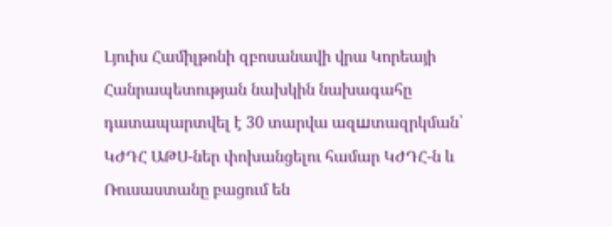Լյուիս Համիլթոնի զբոսանավի վրա Կորեայի Հանրապետության նախկին նախագահը դատապարտվել է 30 տարվա ազшտազրկման՝ ԿԺԴՀ ԱԹՍ-ներ փոխանցելու համար ԿԺԴՀ-ն և Ռուսաստանը բացում են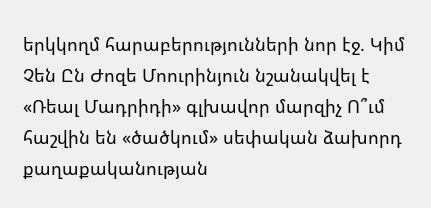երկկողմ հարաբերությունների նոր էջ. Կիմ Չեն Ըն Ժոզե Մոուրինյուն նշանակվել է «Ռեալ Մադրիդի» գլխավոր մարզիչ Ո՞ւմ հաշվին են «ծածկում» սեփական ձախորդ քաղաքականության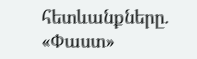հետևանքները. «Փաստ»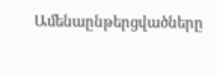Ամենաընթերցվածները